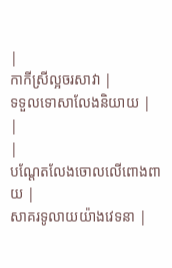|
កាកីស្រីល្អចរសាវា |
ទទួលទោសាលែងនិយាយ |
|
|
បណ្តែតលែងចោលលើពោងពាយ |
សាគរទូលាយយ៉ាងវេទនា |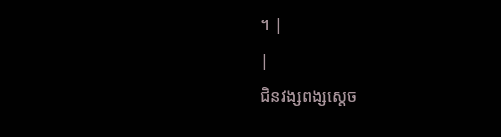។ |
|
ជិនវង្សពង្សស្តេច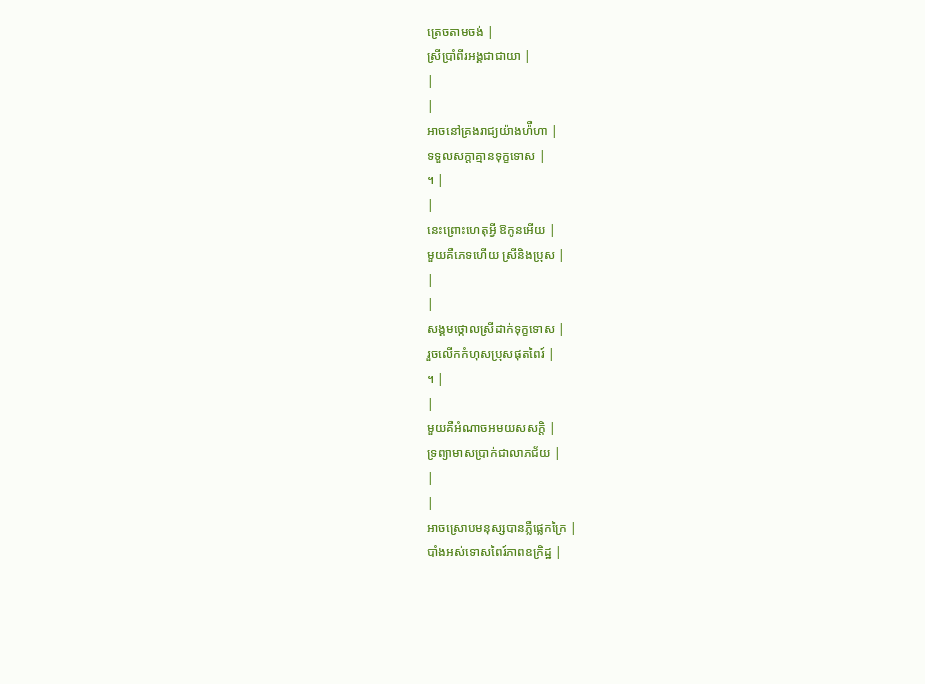ត្រេចតាមចង់ |
ស្រីប្រាំពីរអង្គជាជាយា |
|
|
អាចនៅគ្រងរាជ្យយ៉ាងហ៉ឺហា |
ទទួលសក្តាគ្មានទុក្ខទោស |
។ |
|
នេះព្រោះហេតុអ្វី ឱកូនអើយ |
មួយគឺភេទហើយ ស្រីនិងប្រុស |
|
|
សង្គមថ្កោលស្រីដាក់ទុក្ខទោស |
រួចលើកកំហុសប្រុសផុតពៃរ៍ |
។ |
|
មួយគឺអំណាចអមយសសក្តិ |
ទ្រព្យាមាសប្រាក់ជាលាភជ័យ |
|
|
អាចស្រោបមនុស្សបានភ្លឺផ្លេកក្រៃ |
បាំងអស់ទោសពៃរ៍ភាពឧក្រិដ្ឋ |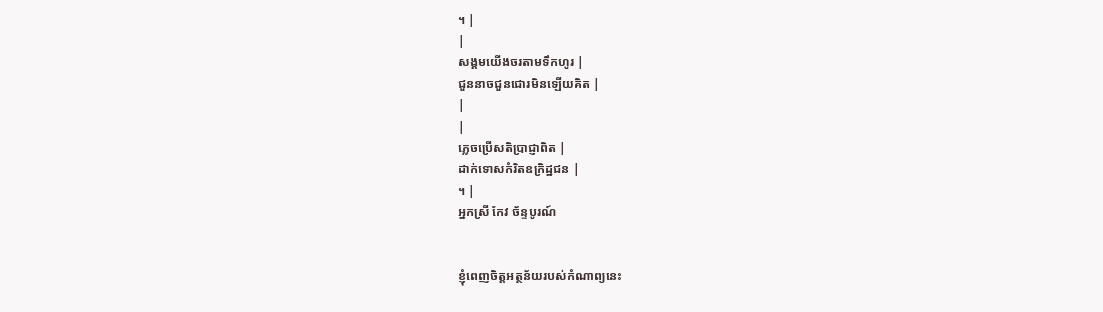។ |
|
សង្គមយើងចរតាមទឹកហូរ |
ជួននាចជួនជោរមិនឡើយគិត |
|
|
ភ្លេចប្រើសតិប្រាជ្ញាពិត |
ដាក់ទោសកំរិតឧក្រិដ្ឋជន |
។ |
អ្នកស្រី កែវ ច័ន្ទបូរណ៍


ខ្ញុំពេញចិត្តអត្ថន័យរបស់កំណាព្យនេះ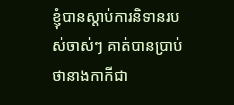ខ្ញុំបានស្តាប់ការនិទានរបស់ចាស់ៗ គាត់បានប្រាប់ថានាងកាកីជា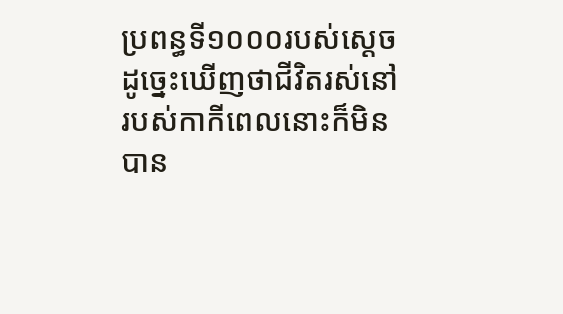ប្រពន្ធទី១០០០របស់ស្តេច ដូច្នេះឃើញថាជីវិតរស់នៅរបស់កាកីពេលនោះក៏មិនបាន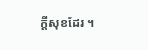ក្តីសុខដែរ ។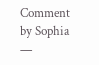Comment by Sophia —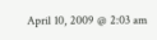April 10, 2009 @ 2:03 am